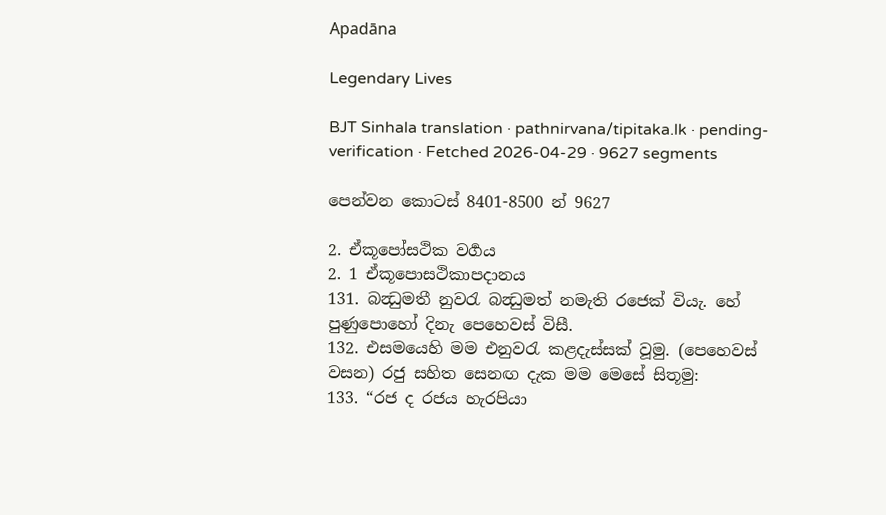Apadāna

Legendary Lives

BJT Sinhala translation · pathnirvana/tipitaka.lk · pending-verification · Fetched 2026-04-29 · 9627 segments

පෙන්වන කොටස් 8401-8500 න් 9627

2. ඒකූපෝසථික වර්‍ගය
2. 1 ඒකූපොසථිකාපදානය
131. බන්‍ධුමතී නුවරැ බන්‍ධුමත් නමැති රජෙක් වියැ. හේ පුණුපොහෝ දිනැ පෙහෙවස් විසී.
132. එසමයෙහි මම එනුවරැ කළදැස්සක් වූමු. (පෙහෙවස් වසන) රජු සහිත සෙනඟ දැක මම මෙසේ සිතූමු:
133. “රජ ද රජය හැරපියා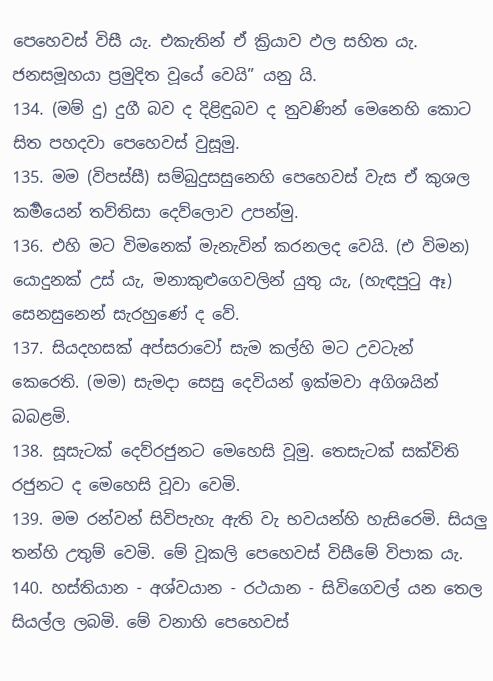පෙහෙවස් විසී යැ. එකැතින් ඒ ක්‍රියාව ඵල සහිත යැ. ජනසමූහයා ප්‍රමුදිත වූයේ වෙයි” යනු යි.
134. (මම් දු) දුගී බව ද දිළිඳුබව ද නුවණින් මෙනෙහි කොට සිත පහදවා පෙහෙවස් වුසූමු.
135. මම (විපස්සී) සම්බුදුසසුනෙහි පෙහෙවස් වැස ඒ කුශල කර්‍මයෙන් තව්තිසා දෙව්ලොව උපන්මු.
136. එහි මට විමනෙක් මැනැවින් කරනලද වෙයි. (එ විමන) යොදුනක් උස් යැ, මනාකුළුගෙවලින් යුතු යැ, (හැඳපුටු ඈ) සෙනසුනෙන් සැරහුණේ ද වේ.
137. සියදහසක් අප්සරාවෝ සැම කල්හි මට උවටැන් කෙරෙති. (මම) සැමදා සෙසු දෙවියන් ඉක්මවා අගිශයින් බබළමි.
138. සූසැටක් දෙව්රජුනට මෙහෙසි වූමු. තෙසැටක් සක්විති රජුනට ද මෙහෙසි වූවා වෙමි.
139. මම රන්වන් සිවිපැහැ ඇති වැ භවයන්හි හැසිරෙමි. සියලු තන්හි උතුම් වෙමි. මේ වූකලි පෙහෙවස් විසීමේ විපාක යැ.
140. හස්තියාන - අශ්වයාන - රථයාන - සිවිගෙවල් යන තෙල සියල්ල ලබමි. මේ වනාහි පෙහෙවස්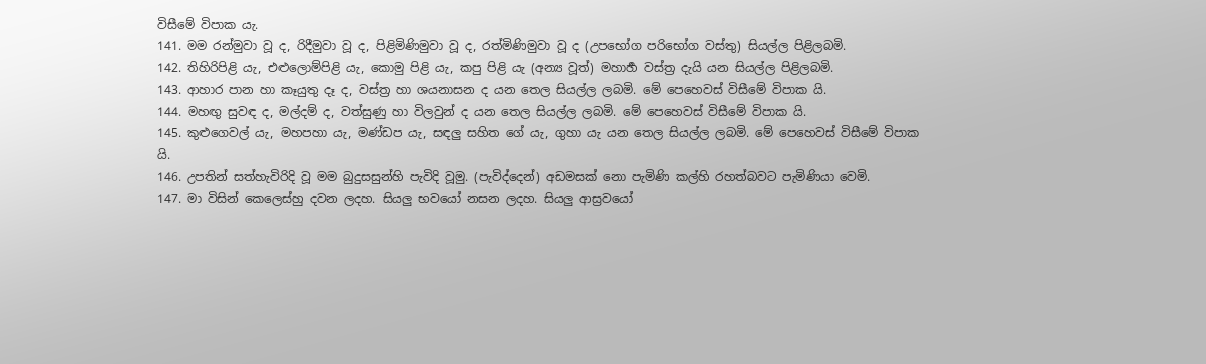විසීමේ විපාක යැ.
141. මම රන්මුවා වූ ද, රිදීමුවා වූ ද, පිළිමිණිමුවා වූ ද, රත්මිණිමුවා වූ ද (උපභෝග පරිභෝග වස්තු) සියල්ල පිළිලබමි.
142. තිහිරිපිළි යැ, එළුලොම්පිළි යැ, කොමු පිළි යැ, කපු පිළි යැ (අන්‍ය වූත්) මහාර්‍හ වස්ත්‍ර දැයි යන සියල්ල පිළිලබමි.
143. ආහාර පාන හා කෑයුතු දෑ ද, වස්ත්‍ර හා ශයනාසන ද යන තෙල සියල්ල ලබමි. මේ පෙහෙවස් විසීමේ විපාක යි.
144. මහඟු සුවඳ ද, මල්දම් ද, වත්සුණු හා විලවුන් ද යන තෙල සියල්ල ලබමි. මේ පෙහෙවස් විසීමේ විපාක යි.
145. කුළුගෙවල් යැ, මහපහා යැ, මණ්ඩප යැ, සඳලු සහිත ගේ යැ, ගුහා යැ යන තෙල සියල්ල ලබමි. මේ පෙහෙවස් විසීමේ විපාක යි.
146. උපතින් සත්හැවිරිදි වූ මම බුදුසසුන්හි පැවිදි වූමු. (පැවිද්දෙන්) අඩමසක් නො පැමිණි කල්හි රහත්බවට පැමිණියා වෙමි.
147. මා විසින් කෙලෙස්හු දවන ලදහ. සියලු භවයෝ නසන ලදහ. සියලු ආස්‍රවයෝ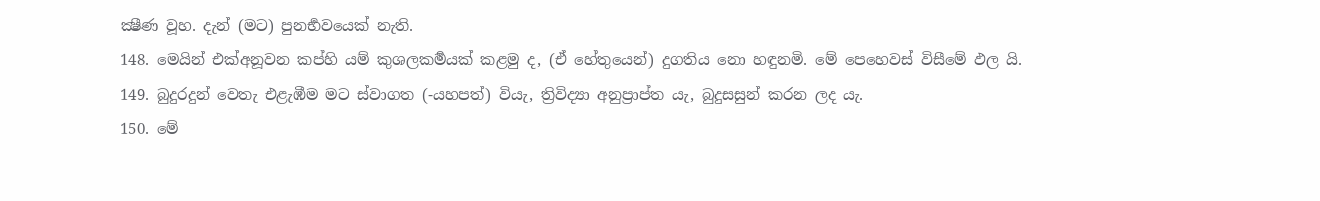ක්‍ෂීණ වූහ. දැන් (මට) පුනර්‍භවයෙක් නැති.
148. මෙයින් එක්අනූවන කප්හි යම් කුශලකර්‍මයක් කළමු ද, (ඒ හේතුයෙන්) දුගතිය නො හඳුනමි. මේ පෙහෙවස් විසීමේ ඵල යි.
149. බුදුරදුන් වෙතැ එළැඹීම මට ස්වාගත (-යහපත්) වියැ, ත්‍රිවිද්‍යා අනුප්‍රාප්ත යැ, බුදුසසුන් කරන ලද යැ.
150. මේ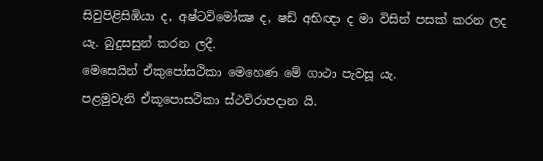සිවුපිළිසිඹියා ද, අෂ්ටවිමෝක්‍ෂ ද, ෂඩ් අභිඥා ද මා විසින් පසක් කරන ලද යැ. බුදුසසුන් කරන ලදී.
මෙසෙයින් ඒකුපෝසථිකා මෙහෙණ මේ ගාථා පැවසූ යැ.
පළමුවැනි ඒකූපොසථිකා ස්ථවිරාපදාන යි.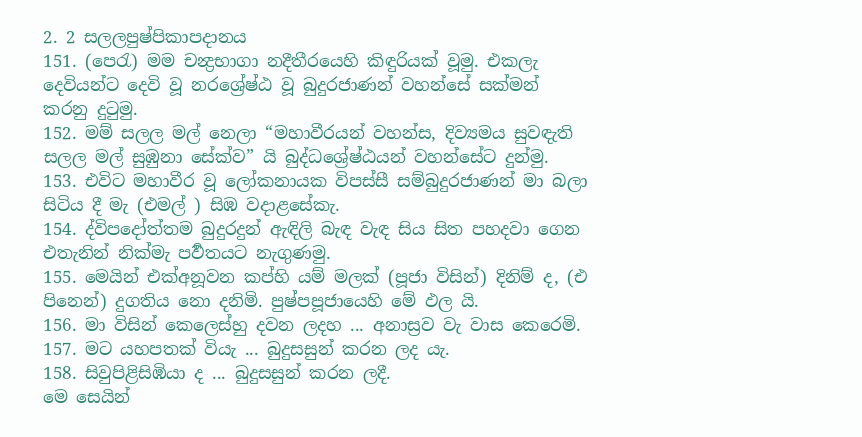2. 2 සලලපුෂ්පිකාපදානය
151. (පෙරැ) මම චන්‍ද්‍රභාගා නදීතීරයෙහි කිඳුරියක් වූමු. එකලැ දෙවියන්ට දෙවි වූ නරශ්‍රේෂ්ඨ වූ බුදුරජාණන් වහන්සේ සක්මන් කරනු දුටුමු.
152. මම් සලල මල් නෙලා “මහාවීරයන් වහන්ස, දිව්‍යමය සුවඳැති සලල මල් සුඹුනා සේක්ව” යි බුද්ධශ්‍රේෂ්ඨයන් වහන්සේට දුන්මු.
153. එවිට මහාවීර වූ ලෝකනායක විපස්සී සම්බුදුරජාණන් මා බලා සිටිය දී මැ (එමල් ) සිඹ වදාළසේකැ.
154. ද්විපදෝත්තම බුදුරදුන් ඇඳිලි බැඳ වැඳ සිය සිත පහදවා ගෙන එතැනින් නික්මැ පර්‍වතයට නැගුණමු.
155. මෙයින් එක්අනූවන කප්හි යම් මලක් (පූජා විසින්) දිනිම් ද, (එ පිනෙන්) දුගතිය නො දනිමි. පුෂ්පපූජායෙහි මේ ඵල යි.
156. මා විසින් කෙලෙස්හු දවන ලදහ ... අනාස්‍රව වැ වාස කෙරෙමි.
157. මට යහපතක් වියැ ... බුදුසසුන් කරන ලද යැ.
158. සිවුපිළිසිඹියා ද ... බුදුසසුන් කරන ලදී.
මෙ සෙයින්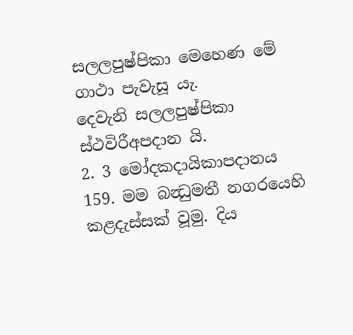සලලපුෂ්පිකා මෙහෙණ මේ ගාථා පැවැසූ යැ.
දෙවැනි සලලපුෂ්පිකා ස්ථවිරීඅපදාන යි.
2. 3 මෝදකදායිකාපදානය
159. මම බන්‍ධුමතී නගරයෙහි කළදැස්සක් වූමු. දිය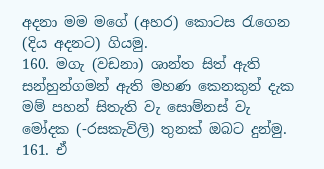අදනා මම මගේ (අහර) කොටස රැගෙන (දිය අදනට) ගියමු.
160. මගැ (වඩනා) ශාන්ත සිත් ඇති සන්හුන්ගමන් ඇති මහණ කෙනකුන් දැක මම් පහන් සිතැති වැ සොම්නස් වැ මෝදක (-රසකැවිලි) තුනක් ඔබට දුන්මු.
161. ඒ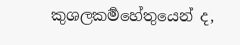කුශලකර්‍මහේතුයෙන් ද,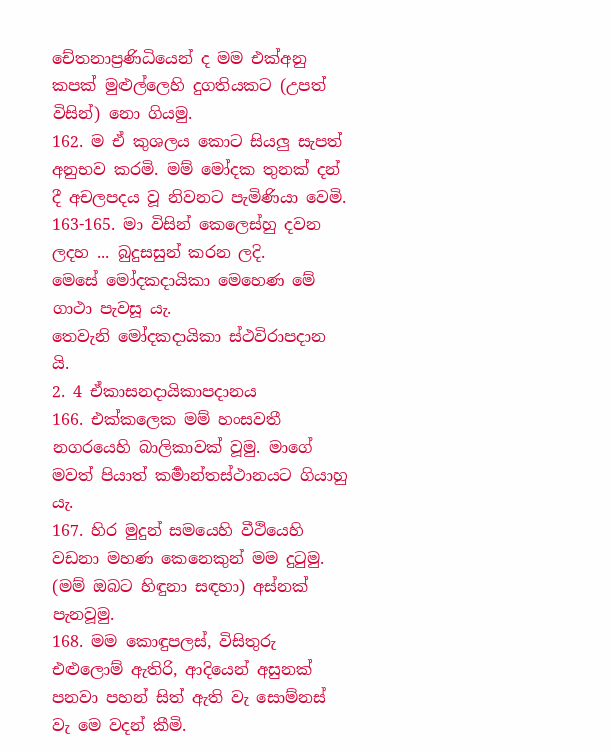චේතනාප්‍රණිධියෙන් ද මම එක්අනු කපක් මුළුල්ලෙහි දුගතියකට (උපත් විසින්) නො ගියමු.
162. ම ඒ කුශලය කොට සියලු සැපත් අනුභව කරමි. මම් මෝදක තුනක් දන් දී අචලපදය වූ නිවනට පැමිණියා වෙමි.
163-165. මා විසින් කෙලෙස්හු දවන ලදහ ... බුදුසසුන් කරන ලදි.
මෙසේ මෝදකදායිකා මෙහෙණ මේ ගාථා පැවසූ යැ.
තෙවැනි මෝදකදායිකා ස්ථවිරාපදාන යි.
2. 4 ඒකාසනදායිකාපදානය
166. එක්කලෙක මම් හංසවතී නගරයෙහි බාලිකාවක් වූමු. මාගේ මවත් පියාත් කර්‍මාන්තස්ථානයට ගියාහු යැ.
167. හිර මුදුන් සමයෙහි වීථියෙහි වඩනා මහණ කෙනෙකුන් මම දුටුමු. (මම් ඔබට හිඳුනා සඳහා) අස්නක් පැනවූමු.
168. මම කොඳුපලස්, විසිතුරු එළුලොම් ඇතිරි, ආදියෙන් අසුනක් පනවා පහන් සිත් ඇති වැ සොම්නස් වැ මෙ වදන් කීමි.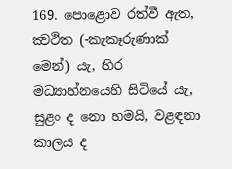169. පොළොව රත්වී ඇත, ක්‍වථිත (-කැකෑරුණාක් මෙන්) යැ, හිර මධ්‍යාහ්නයෙහි සිටියේ යැ, සුළං ද නො හමයි, වළඳනා කාලය ද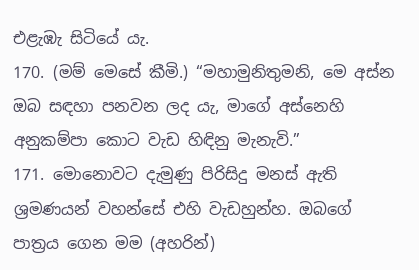එළැඹැ සිටියේ යැ.
170. (මම් මෙසේ කීමි.) “මහාමුනිතුමනි, මෙ අස්න ඔබ සඳහා පනවන ලද යැ, මාගේ අස්නෙහි අනුකම්පා කොට වැඩ හිඳිනු මැනැවි.”
171. මොනොවට දැමුණු පිරිසිදු මනස් ඇති ශ්‍රමණයන් වහන්සේ එහි වැඩහුන්හ. ඔබගේ පාත්‍රය ගෙන මම (අහරින්)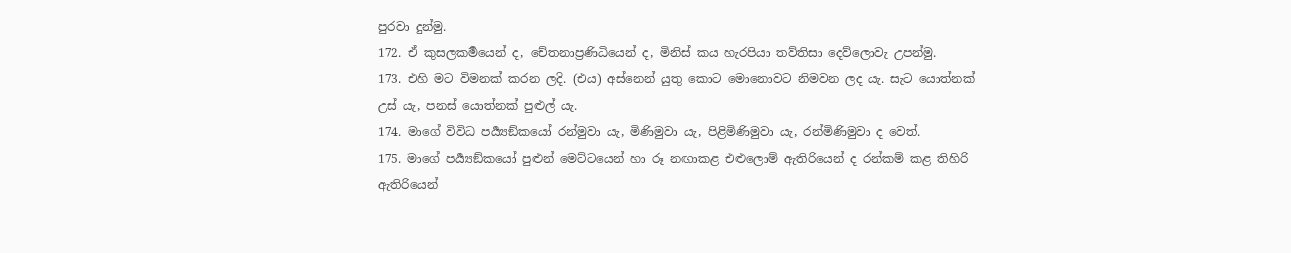පුරවා දුන්මු.
172. ඒ කුසලකර්‍මයෙන් ද, චේතනාප්‍රණිධියෙන් ද, මිනිස් කය හැරපියා තව්තිසා දෙව්ලොවැ උපන්මු.
173. එහි මට විමනක් කරන ලදි. (එය) අස්නෙන් යුතු කොට මොනොවට නිමවන ලද යැ. සැට යොත්නක් උස් යැ, පනස් යොත්නක් පුළුල් යැ.
174. මාගේ විවිධ පර්‍ය්‍යඞ්කයෝ රන්මුවා යැ, මිණිමුවා යැ, පිළිමිණිමුවා යැ, රන්මිණිමුවා ද වෙත්.
175. මාගේ පර්‍ය්‍යඞ්කයෝ පුළුන් මෙට්ටයෙන් හා රූ නඟාකළ එළුලොම් ඇතිරියෙන් ද රන්කම් කළ තිහිරි ඇතිරියෙන්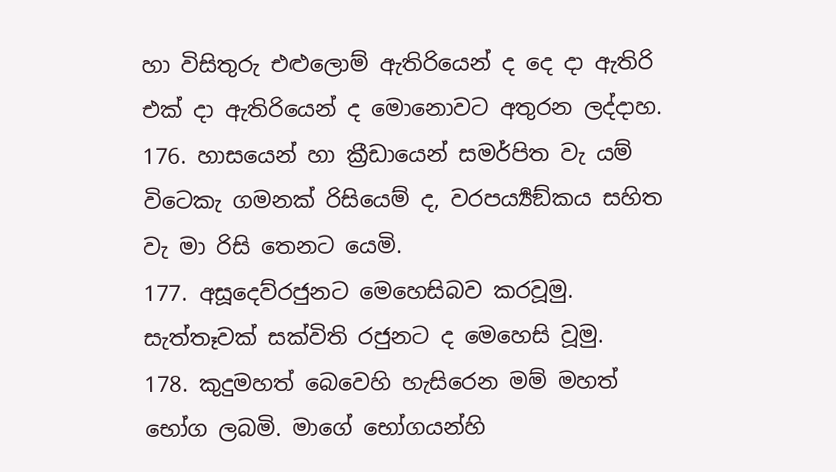හා විසිතුරු එළුලොම් ඇතිරියෙන් ද දෙ දා ඇතිරි එක් දා ඇතිරියෙන් ද මොනොවට අතුරන ලද්දාහ.
176. හාසයෙන් හා ක්‍රීඩායෙන් සමර්පිත වැ යම් විටෙකැ ගමනක් රිසියෙම් ද, වරපර්‍ය්‍යඞ්කය සහිත වැ මා රිසි තෙනට යෙමි.
177. අසූදෙව්රජුනට මෙහෙසිබව කරවූමු. සැත්තෑවක් සක්විති රජුනට ද මෙහෙසි වූමු.
178. කුදුමහත් බෙවෙහි හැසිරෙන මම් මහත් භෝග ලබමි. මාගේ භෝගයන්හි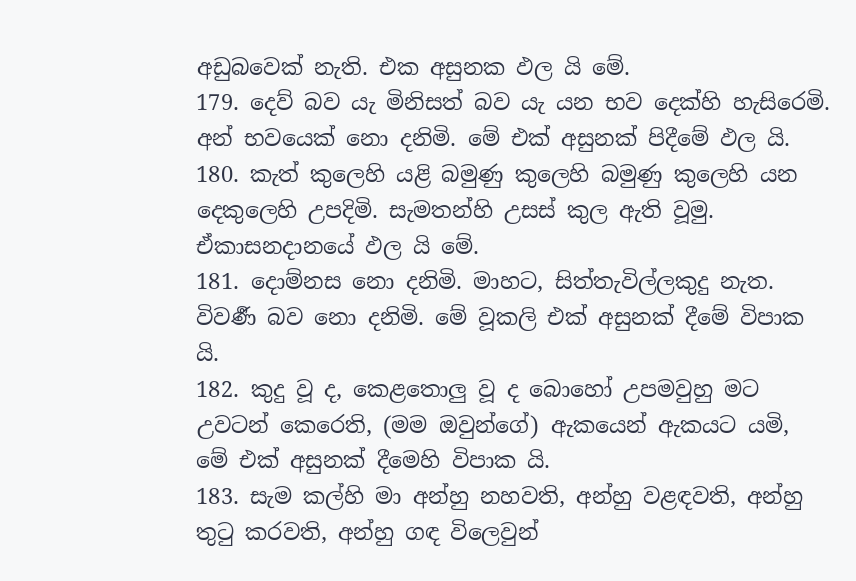අඩුබවෙක් නැති. එක අසුනක ඵල යි මේ.
179. දෙව් බව යැ මිනිසත් බව යැ යන භව දෙක්හි හැසිරෙමි. අන් භවයෙක් නො දනිමි. මේ එක් අසුනක් පිදීමේ ඵල යි.
180. කැත් කුලෙහි යළි බමුණු කුලෙහි බමුණු කුලෙහි යන දෙකුලෙහි උපදිමි. සැමතන්හි උසස් කුල ඇති වූමු. ඒකාසනදානයේ ඵල යි මේ.
181. දොම්නස නො දනිමි. මාහට, සිත්තැවිල්ලකුදු නැත. විවර්‍ණ බව නො දනිමි. මේ වූකලි එක් අසුනක් දීමේ විපාක යි.
182. කුදු වූ ද, කෙළතොලු වූ ද බොහෝ උපමවුහු මට උවටන් කෙරෙති, (මම ඔවුන්ගේ) ඇකයෙන් ඇකයට යමි, මේ එක් අසුනක් දීමෙහි විපාක යි.
183. සැම කල්හි මා අන්හු නහවති, අන්හු වළඳවති, අන්හු තුටු කරවති, අන්හු ගඳ විලෙවුන්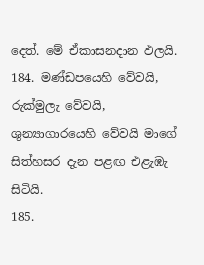දෙත්. මේ ඒකාසනදාන ඵලයි.
184. මණ්ඩපයෙහි වේවයි, රුක්මුලැ වේවයි, ශුන්‍යාගාරයෙහි වේවයි මාගේ සිත්හසර දැන පළඟ එළැඹැ සිටියි.
185.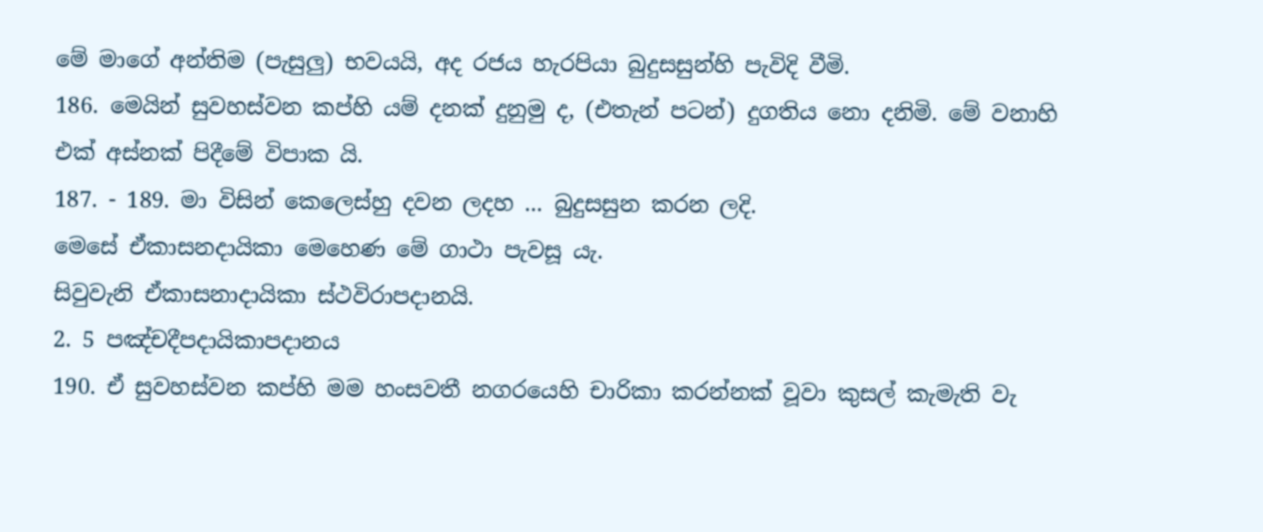මේ මාගේ අන්තිම (පැසුලු) භවයයි, අද රජය හැරපියා බුදුසසුන්හි පැවිදි වීමි.
186. මෙයින් සුවහස්වන කප්හි යම් දනක් දුනුමු ද, (එතැන් පටන්) දුගතිය නො දනිමි. මේ වනාහි එක් අස්නක් පිදීමේ විපාක යි.
187. - 189. මා විසින් කෙලෙස්හු දවන ලදහ ... බුදුසසුන කරන ලදි.
මෙසේ ඒකාසනදායිකා මෙහෙණ මේ ගාථා පැවසූ යැ.
සිවුවැනි ඒකාසනාදායිකා ස්ථවිරාපදානයි.
2. 5 පඤ්චදීපදායිකාපදානය
190. ඒ සුවහස්වන කප්හි මම හංසවතී නගරයෙහි චාරිකා කරන්නක් වූවා කුසල් කැමැති වැ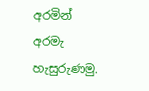අරමින් අරමැ හැසුරුණමු.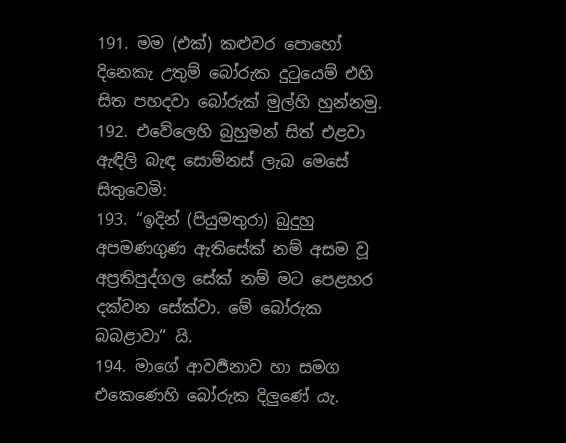191. මම (එක්) කළුවර පොහෝ දිනෙකැ උතුම් බෝරුක දුටුයෙම් එහි සිත පහදවා බෝරුක් මුල්හි හුන්නමු.
192. එවේලෙහි බුහුමන් සිත් එළවා ඇඳිලි බැඳ සොම්නස් ලැබ මෙසේ සිතුවෙමි:
193. “ඉදින් (පියුමතුරා) බුදුහු අපමණගුණ ඇතිසේක් නම් අසම වූ අප්‍රතිපුද්ගල සේක් නම් මට පෙළහර දක්වන සේක්වා. මේ බෝරුක බබළාවා” යි.
194. මාගේ ආවර්‍ජනාව හා සමග එකෙණෙහි බෝරුක දිලුණේ යැ.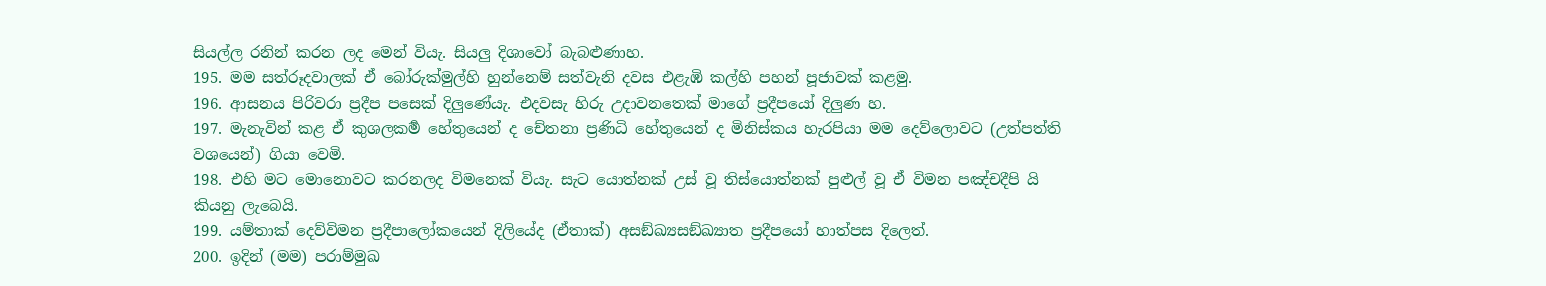සියල්ල රනින් කරන ලද මෙන් වියැ. සියලු දිශාවෝ බැබළුණාහ.
195. මම සත්රූදවාලක් ඒ බෝරුක්මුල්හි හුන්නෙම් සත්වැනි දවස එළැඹි කල්හි පහන් පූජාවක් කළමු.
196. ආසනය පිරිවරා ප්‍රදීප පසෙක් දිලුණේයැ. එදවසැ හිරු උදාවනතෙක් මාගේ ප්‍රදීපයෝ දිලුණ හ.
197. මැනැවින් කළ ඒ කුශලකර්‍ම හේතුයෙන් ද චේතනා ප්‍රණිධි හේතුයෙන් ද මිනිස්කය හැරපියා මම දෙව්ලොවට (උත්පත්ති වශයෙන්) ගියා වෙමි.
198. එහි මට මොනොවට කරනලද විමනෙක් වියැ. සැට යොත්නක් උස් වූ තිස්යොත්නක් පුළුල් වූ ඒ විමන පඤ්චදීපි යි කියනු ලැබෙයි.
199. යම්තාක් දෙව්විමන ප්‍රදීපාලෝකයෙන් දිලියේද (ඒතාක්) අසඞ්ඛ්‍යසඞ්ඛ්‍යාත ප්‍රදීපයෝ හාත්පස දිලෙත්.
200. ඉදින් (මම) පරාම්මුඛ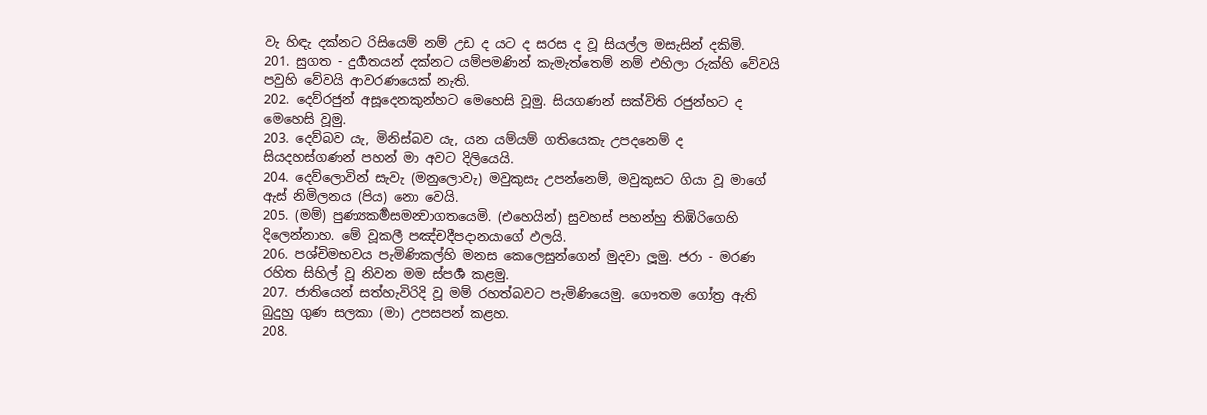වැ හිඳැ දක්නට රිසියෙම් නම් උඩ ද යට ද සරස ද වූ සියල්ල මසැසින් දකිමි.
201. සුගත - දුර්‍ගතයන් දක්නට යම්පමණින් කැමැත්තෙම් නම් එහිලා රුක්හි වේවයි පවුහි වේවයි ආවරණයෙක් නැති.
202. දෙව්රජුන් අසූදෙනකුන්හට මෙහෙසි වූමු. සියගණන් සක්විති රජුන්හට ද මෙහෙසි වූමු.
203. දෙව්බව යැ, මිනිස්බව යැ, යන යම්යම් ගතියෙකැ උපදනෙම් ද සියදහස්ගණන් පහන් මා අවට දිලියෙයි.
204. දෙව්ලොවින් සැවැ (මනුලොවැ) මවුකුසැ උපන්නෙම්, මවුකුසට ගියා වූ මාගේ ඇස් නිමිලනය (පිය) නො වෙයි.
205. (මම්) පුණ්‍යකර්‍මසමන්‍වාගතයෙමි. (එහෙයින්) සුවහස් පහන්හු තිඹිරිගෙහි දිලෙන්නාහ. මේ වූකලී පඤ්චදීපදානයාගේ ඵලයි.
206. පශ්චිමභවය පැමිණිකල්හි මනස කෙලෙසුන්ගෙන් මුදවා ලූමු. ජරා - මරණ රහිත සිහිල් වූ නිවන මම ස්පර්‍ශ කළමු.
207. ජාතියෙන් සත්හැවිරිදි වූ මම් රහත්බවට පැමිණියෙමු. ගෞතම ගෝත්‍ර ඇති බුදුහු ගුණ සලකා (මා) උපසපන් කළහ.
208.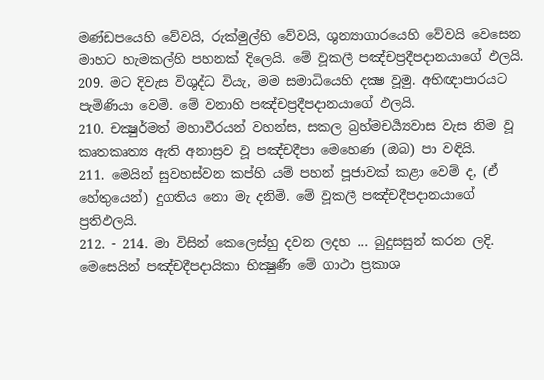මණ්ඩපයෙහි වේවයි, රුක්මුල්හි වේවයි, ශුන්‍යාගාරයෙහි වේවයි වෙසෙන මාහට හැමකල්හි පහනක් දිලෙයි. මේ වූකලී පඤ්චප්‍රදීපදානයාගේ ඵලයි.
209. මට දිවැස විශුද්ධ වියැ, මම සමාධියෙහි දක්‍ෂ වූමු. අභිඥාපාරයට පැමිණියා වෙමි. මේ වනාහි පඤ්චප්‍රදීපදානයාගේ ඵලයි.
210. චක්‍ෂුර්මත් මහාවීරයන් වහන්ස, සකල බ්‍රහ්මචර්‍ය්‍යවාස වැස නිම වූ කෘතකෘත්‍ය ඇති අනාස්‍රව වූ පඤ්චදීපා මෙහෙණ (ඔබ) පා වඳියි.
211. මෙයින් සුවහස්වන කප්හි යම් පහන් පූජාවක් කළා වෙම් ද, (ඒ හේතුයෙන්) දුගතිය නො මැ දනිමි. මේ වූකලී පඤ්චදීපදානයාගේ ප්‍රතිඵලයි.
212. - 214. මා විසින් කෙලෙස්හු දවන ලදහ ... බුදුසසුන් කරන ලදි.
මෙසෙයින් පඤ්චදීපදායිකා භික්‍ෂුණී මේ ගාථා ප්‍රකාශ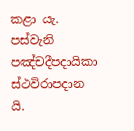කළා යැ.
පස්වැනි පඤ්චදීපදායිකා ස්ථවිරාපදාන යි.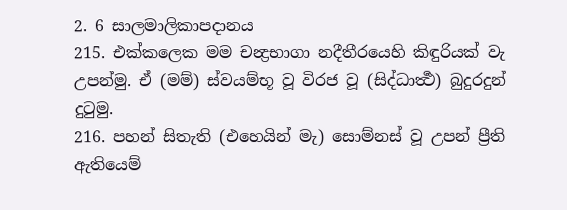2. 6 සාලමාලිකාපදානය
215. එක්කලෙක මම චන්‍ද්‍රභාගා නදීතීරයෙහි කිඳුරියක් වැ උපන්මු. ඒ (මම්) ස්වයම්භූ වූ විරජ වූ (සිද්ධාර්‍ත්‍ථ) බුදුරදුන් දුටුමු.
216. පහන් සිතැති (එහෙයින් මැ) සොම්නස් වූ උපන් ප්‍රීති ඇතියෙම්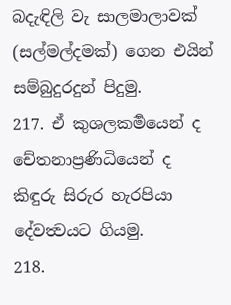බදැඳිලි වැ සාලමාලාවක් (සල්මල්දමක්) ගෙන එයින් සම්බුදුරදුන් පිදුමු.
217. ඒ කුශලකර්‍මයෙන් ද චේතනාප්‍රණිධියෙන් ද කිඳුරු සිරුර හැරපියා දේවත්‍වයට ගියමු.
218.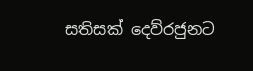සතිසක් දෙව්රජුනට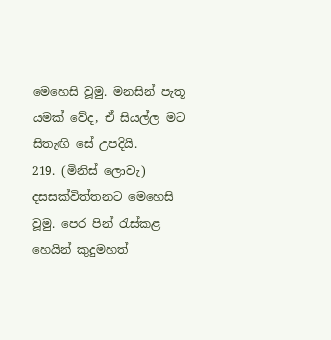මෙහෙසි වූමු. මනසින් පැතූ යමක් වේද, ඒ සියල්ල මට සිතැඟි සේ උපදියි.
219. (මිනිස් ලොවැ) දසසක්විත්තනට මෙහෙසි වූමු. පෙර පින් රැස්කළ හෙයින් කුදුමහත්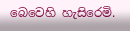බෙවෙහි හැසිරෙමි.